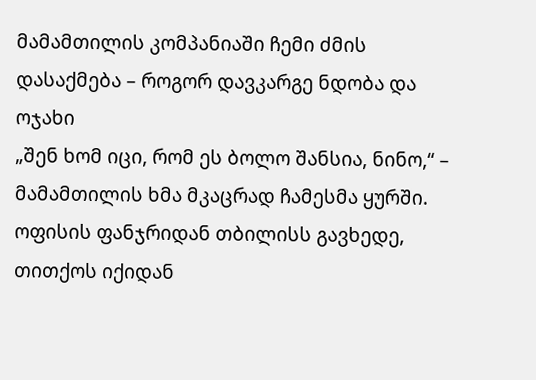მამამთილის კომპანიაში ჩემი ძმის დასაქმება – როგორ დავკარგე ნდობა და ოჯახი
„შენ ხომ იცი, რომ ეს ბოლო შანსია, ნინო,“ – მამამთილის ხმა მკაცრად ჩამესმა ყურში. ოფისის ფანჯრიდან თბილისს გავხედე, თითქოს იქიდან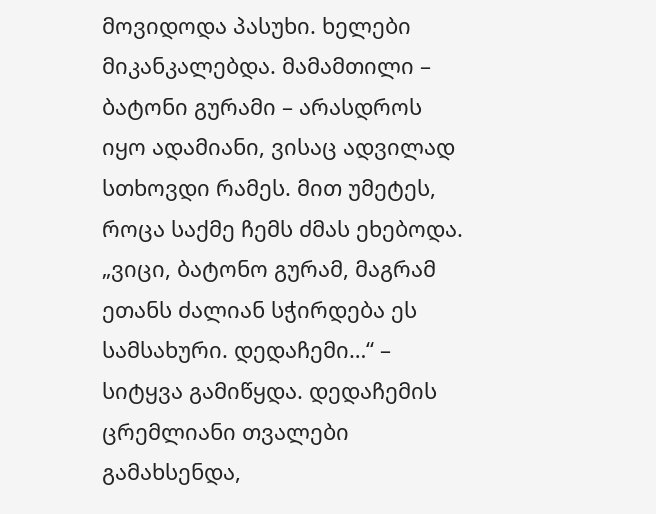მოვიდოდა პასუხი. ხელები მიკანკალებდა. მამამთილი – ბატონი გურამი – არასდროს იყო ადამიანი, ვისაც ადვილად სთხოვდი რამეს. მით უმეტეს, როცა საქმე ჩემს ძმას ეხებოდა.
„ვიცი, ბატონო გურამ, მაგრამ ეთანს ძალიან სჭირდება ეს სამსახური. დედაჩემი…“ – სიტყვა გამიწყდა. დედაჩემის ცრემლიანი თვალები გამახსენდა,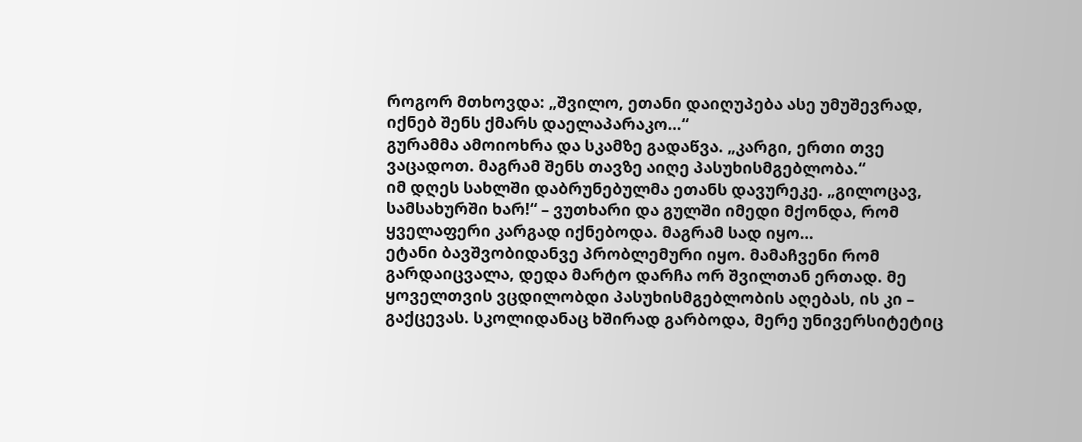როგორ მთხოვდა: „შვილო, ეთანი დაიღუპება ასე უმუშევრად, იქნებ შენს ქმარს დაელაპარაკო…“
გურამმა ამოიოხრა და სკამზე გადაწვა. „კარგი, ერთი თვე ვაცადოთ. მაგრამ შენს თავზე აიღე პასუხისმგებლობა.“
იმ დღეს სახლში დაბრუნებულმა ეთანს დავურეკე. „გილოცავ, სამსახურში ხარ!“ – ვუთხარი და გულში იმედი მქონდა, რომ ყველაფერი კარგად იქნებოდა. მაგრამ სად იყო…
ეტანი ბავშვობიდანვე პრობლემური იყო. მამაჩვენი რომ გარდაიცვალა, დედა მარტო დარჩა ორ შვილთან ერთად. მე ყოველთვის ვცდილობდი პასუხისმგებლობის აღებას, ის კი – გაქცევას. სკოლიდანაც ხშირად გარბოდა, მერე უნივერსიტეტიც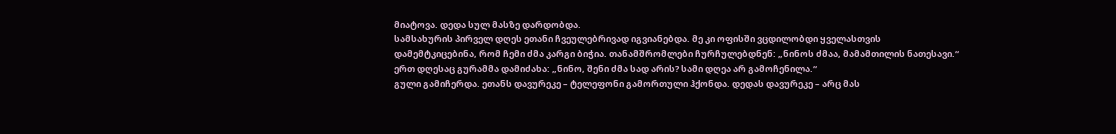მიატოვა. დედა სულ მასზე დარდობდა.
სამსახურის პირველ დღეს ეთანი ჩვეულებრივად იგვიანებდა. მე კი ოფისში ვცდილობდი ყველასთვის დამემტკიცებინა, რომ ჩემი ძმა კარგი ბიჭია. თანამშრომლები ჩურჩულებდნენ: „ნინოს ძმაა, მამამთილის ნათესავი.“
ერთ დღესაც გურამმა დამიძახა: „ნინო, შენი ძმა სად არის? სამი დღეა არ გამოჩენილა.“
გული გამიჩერდა. ეთანს დავურეკე – ტელეფონი გამორთული ჰქონდა. დედას დავურეკე – არც მას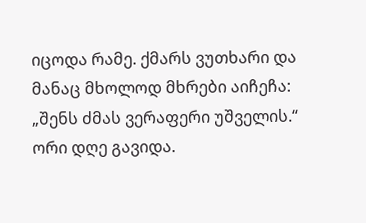იცოდა რამე. ქმარს ვუთხარი და მანაც მხოლოდ მხრები აიჩეჩა: „შენს ძმას ვერაფერი უშველის.“
ორი დღე გავიდა.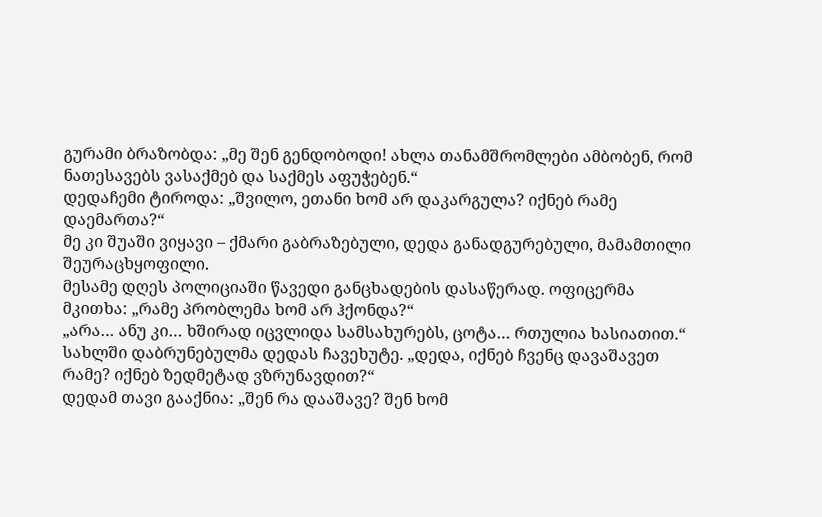გურამი ბრაზობდა: „მე შენ გენდობოდი! ახლა თანამშრომლები ამბობენ, რომ ნათესავებს ვასაქმებ და საქმეს აფუჭებენ.“
დედაჩემი ტიროდა: „შვილო, ეთანი ხომ არ დაკარგულა? იქნებ რამე დაემართა?“
მე კი შუაში ვიყავი – ქმარი გაბრაზებული, დედა განადგურებული, მამამთილი შეურაცხყოფილი.
მესამე დღეს პოლიციაში წავედი განცხადების დასაწერად. ოფიცერმა მკითხა: „რამე პრობლემა ხომ არ ჰქონდა?“
„არა… ანუ კი… ხშირად იცვლიდა სამსახურებს, ცოტა… რთულია ხასიათით.“
სახლში დაბრუნებულმა დედას ჩავეხუტე. „დედა, იქნებ ჩვენც დავაშავეთ რამე? იქნებ ზედმეტად ვზრუნავდით?“
დედამ თავი გააქნია: „შენ რა დააშავე? შენ ხომ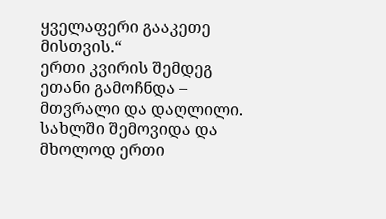ყველაფერი გააკეთე მისთვის.“
ერთი კვირის შემდეგ ეთანი გამოჩნდა – მთვრალი და დაღლილი. სახლში შემოვიდა და მხოლოდ ერთი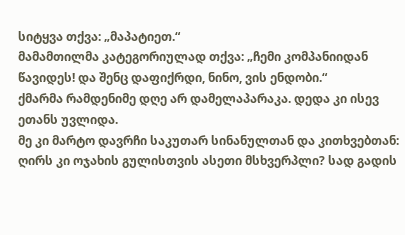სიტყვა თქვა: „მაპატიეთ.“
მამამთილმა კატეგორიულად თქვა: „ჩემი კომპანიიდან წავიდეს! და შენც დაფიქრდი, ნინო, ვის ენდობი.“
ქმარმა რამდენიმე დღე არ დამელაპარაკა. დედა კი ისევ ეთანს უვლიდა.
მე კი მარტო დავრჩი საკუთარ სინანულთან და კითხვებთან: ღირს კი ოჯახის გულისთვის ასეთი მსხვერპლი? სად გადის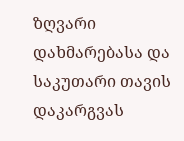ზღვარი დახმარებასა და საკუთარი თავის დაკარგვას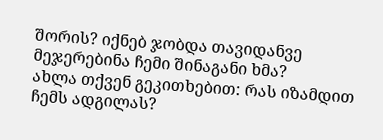შორის? იქნებ ჯობდა თავიდანვე მეჯერებინა ჩემი შინაგანი ხმა?
ახლა თქვენ გეკითხებით: რას იზამდით ჩემს ადგილას?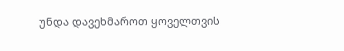უნდა დავეხმაროთ ყოველთვის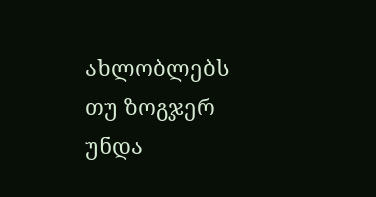ახლობლებს თუ ზოგჯერ უნდა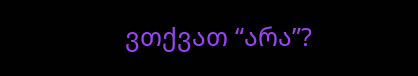ვთქვათ “არა”?